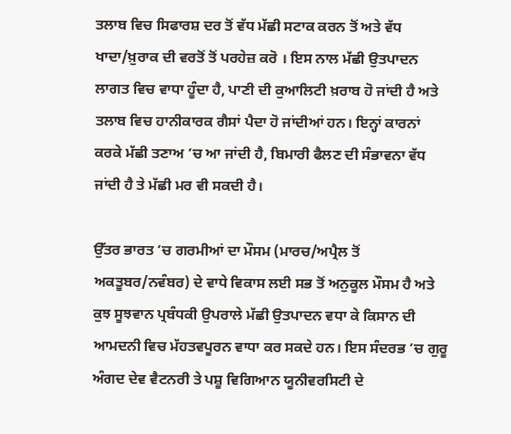ਤਲਾਬ ਵਿਚ ਸਿਫਾਰਸ਼ ਦਰ ਤੋਂ ਵੱਧ ਮੱਛੀ ਸਟਾਕ ਕਰਨ ਤੋਂ ਅਤੇ ਵੱਧ ਖਾਦਾ/ਖ਼ੁਰਾਕ ਦੀ ਵਰਤੋਂ ਤੋਂ ਪਰਹੇਜ਼ ਕਰੋ । ਇਸ ਨਾਲ ਮੱਛੀ ਉਤਪਾਦਨ ਲਾਗਤ ਵਿਚ ਵਾਧਾ ਹੂੰਦਾ ਹੈ, ਪਾਣੀ ਦੀ ਕੁਆਲਿਟੀ ਖ਼ਰਾਬ ਹੋ ਜਾਂਦੀ ਹੈ ਅਤੇ ਤਲਾਬ ਵਿਚ ਹਾਨੀਕਾਰਕ ਗੈਸਾਂ ਪੈਦਾ ਹੋ ਜਾਂਦੀਆਂ ਹਨ। ਇਨ੍ਹਾਂ ਕਾਰਨਾਂ ਕਰਕੇ ਮੱਛੀ ਤਣਾਅ ’ਚ ਆ ਜਾਂਦੀ ਹੈ, ਬਿਮਾਰੀ ਫੈਲਣ ਦੀ ਸੰਭਾਵਨਾ ਵੱਧ ਜਾਂਦੀ ਹੈ ਤੇ ਮੱਛੀ ਮਰ ਵੀ ਸਕਦੀ ਹੈ।

ਉੱਤਰ ਭਾਰਤ ’ਚ ਗਰਮੀਆਂ ਦਾ ਮੌਸਮ (ਮਾਰਚ/ਅਪ੍ਰੈਲ ਤੋਂ ਅਕਤੂਬਰ/ਨਵੰਬਰ) ਦੇ ਵਾਧੇ ਵਿਕਾਸ ਲਈ ਸਭ ਤੋਂ ਅਨੁਕੂਲ ਮੌਸਮ ਹੈ ਅਤੇ ਕੁਝ ਸੂਝਵਾਨ ਪ੍ਰਬੰਧਕੀ ਉਪਰਾਲੇ ਮੱਛੀ ਉਤਪਾਦਨ ਵਧਾ ਕੇ ਕਿਸਾਨ ਦੀ ਆਮਦਨੀ ਵਿਚ ਮੱਹਤਵਪੂਰਨ ਵਾਧਾ ਕਰ ਸਕਦੇ ਹਨ। ਇਸ ਸੰਦਰਭ ’ਚ ਗੁਰੂ ਅੰਗਦ ਦੇਵ ਵੈਟਨਰੀ ਤੇ ਪਸ਼ੂ ਵਿਗਿਆਨ ਯੂਨੀਵਰਸਿਟੀ ਦੇ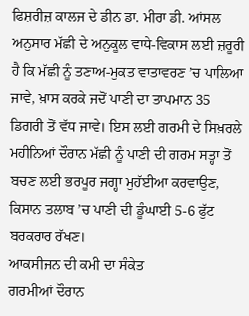ਫਿਸ਼ਰੀਜ਼ ਕਾਲਜ ਦੇ ਡੀਨ ਡਾ. ਮੀਰਾ ਡੀ. ਆਂਸਲ ਅਨੁਸਾਰ ਮੱਛੀ ਦੇ ਅਨੁਕੂਲ ਵਾਧੇ-ਵਿਕਾਸ ਲਈ ਜ਼ਰੂਰੀ ਹੈ ਕਿ ਮੱਛੀ ਨੂੰ ਤਣਾਅ-ਮੁਕਤ ਵਾਤਾਵਰਣ ’ਚ ਪਾਲਿਆ ਜਾਵੇ, ਖ਼ਾਸ ਕਰਕੇ ਜਦੋਂ ਪਾਣੀ ਦਾ ਤਾਪਮਾਨ 35 ਡਿਗਰੀ ਤੋਂ ਵੱਧ ਜਾਵੇ। ਇਸ ਲਈ ਗਰਮੀ ਦੇ ਸਿਖ਼ਰਲੇ ਮਹੀਨਿਆਂ ਦੌਰਾਨ ਮੱਛੀ ਨੂੰ ਪਾਣੀ ਦੀ ਗਰਮ ਸਤ੍ਹਾ ਤੋਂ ਬਚਣ ਲਈ ਭਰਪੂਰ ਜਗ੍ਹਾ ਮੁਹੱਈਆ ਕਰਵਾਉਣ, ਕਿਸਾਨ ਤਲਾਬ ’ਚ ਪਾਣੀ ਦੀ ਡੂੰਘਾਈ 5-6 ਫੁੱਟ ਬਰਕਰਾਰ ਰੱਖਣ।
ਆਕਸੀਜਨ ਦੀ ਕਮੀ ਦਾ ਸੰਕੇਤ
ਗਰਮੀਆਂ ਦੌਰਾਨ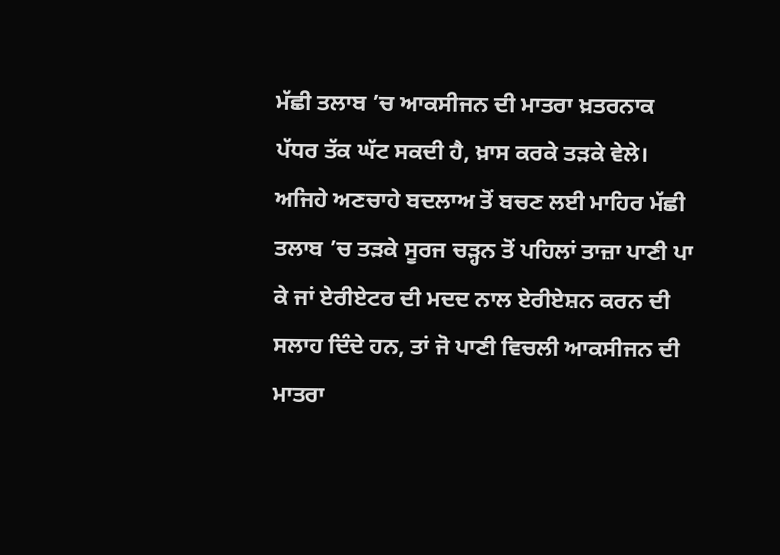ਮੱਛੀ ਤਲਾਬ ’ਚ ਆਕਸੀਜਨ ਦੀ ਮਾਤਰਾ ਖ਼ਤਰਨਾਕ ਪੱਧਰ ਤੱਕ ਘੱਟ ਸਕਦੀ ਹੈ, ਖ਼ਾਸ ਕਰਕੇ ਤੜਕੇ ਵੇਲੇ। ਅਜਿਹੇ ਅਣਚਾਹੇ ਬਦਲਾਅ ਤੋਂ ਬਚਣ ਲਈ ਮਾਹਿਰ ਮੱਛੀ ਤਲਾਬ ’ਚ ਤੜਕੇ ਸੂਰਜ ਚੜ੍ਹਨ ਤੋਂ ਪਹਿਲਾਂ ਤਾਜ਼ਾ ਪਾਣੀ ਪਾ ਕੇ ਜਾਂ ਏਰੀਏਟਰ ਦੀ ਮਦਦ ਨਾਲ ਏਰੀਏਸ਼ਨ ਕਰਨ ਦੀ ਸਲਾਹ ਦਿੰਦੇ ਹਨ, ਤਾਂ ਜੋ ਪਾਣੀ ਵਿਚਲੀ ਆਕਸੀਜਨ ਦੀ ਮਾਤਰਾ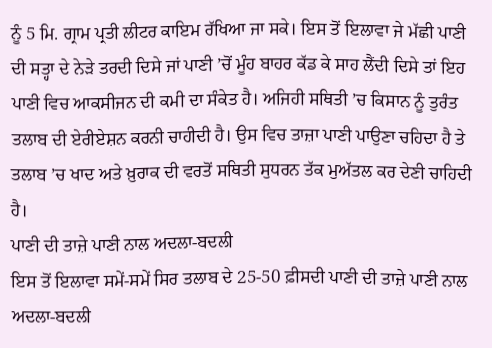ਨੂੰ 5 ਮਿ. ਗ੍ਰਾਮ ਪ੍ਰਤੀ ਲੀਟਰ ਕਾਇਮ ਰੱਖਿਆ ਜਾ ਸਕੇ। ਇਸ ਤੋਂ ਇਲਾਵਾ ਜੇ ਮੱਛੀ ਪਾਣੀ ਦੀ ਸਤ੍ਹਾ ਦੇ ਨੇੜੇ ਤਰਦੀ ਦਿਸੇ ਜਾਂ ਪਾਣੀ ’ਚੋਂ ਮੂੰਹ ਬਾਹਰ ਕੱਡ ਕੇ ਸਾਹ ਲੈਂਦੀ ਦਿਸੇ ਤਾਂ ਇਹ ਪਾਣੀ ਵਿਚ ਆਕਸੀਜਨ ਦੀ ਕਮੀ ਦਾ ਸੰਕੇਤ ਹੈ। ਅਜਿਹੀ ਸਥਿਤੀ ’ਚ ਕਿਸਾਨ ਨੂੰ ਤੁਰੰਤ ਤਲਾਬ ਦੀ ਏਰੀਏਸ਼ਨ ਕਰਨੀ ਚਾਹੀਦੀ ਹੈ। ਉਸ ਵਿਚ ਤਾਜ਼ਾ ਪਾਣੀ ਪਾਉਣਾ ਚਹਿਦਾ ਹੈ ਤੇ ਤਲਾਬ ’ਚ ਖਾਦ ਅਤੇ ਖ਼ੁਰਾਕ ਦੀ ਵਰਤੋਂ ਸਥਿਤੀ ਸੁਧਰਨ ਤੱਕ ਮੁਅੱਤਲ ਕਰ ਦੇਣੀ ਚਾਹਿਦੀ ਹੈ।
ਪਾਣੀ ਦੀ ਤਾਜ਼ੇ ਪਾਣੀ ਨਾਲ ਅਦਲਾ-ਬਦਲੀ
ਇਸ ਤੋਂ ਇਲਾਵਾ ਸਮੇਂ-ਸਮੇਂ ਸਿਰ ਤਲਾਬ ਦੇ 25-50 ਫ਼ੀਸਦੀ ਪਾਣੀ ਦੀ ਤਾਜ਼ੇ ਪਾਣੀ ਨਾਲ ਅਦਲਾ-ਬਦਲੀ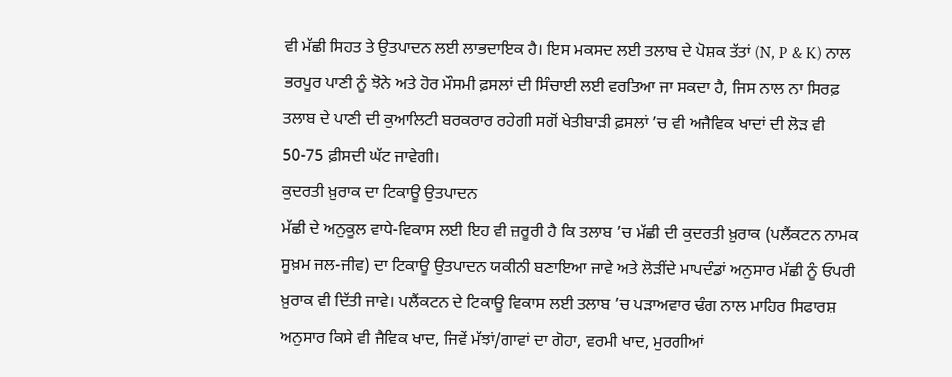ਵੀ ਮੱਛੀ ਸਿਹਤ ਤੇ ਉਤਪਾਦਨ ਲਈ ਲਾਭਦਾਇਕ ਹੈ। ਇਸ ਮਕਸਦ ਲਈ ਤਲਾਬ ਦੇ ਪੋਸ਼ਕ ਤੱਤਾਂ (N, P & K) ਨਾਲ ਭਰਪੂਰ ਪਾਣੀ ਨੂੰ ਝੋਨੇ ਅਤੇ ਹੋਰ ਮੌਸਮੀ ਫ਼ਸਲਾਂ ਦੀ ਸਿੰਚਾਈ ਲਈ ਵਰਤਿਆ ਜਾ ਸਕਦਾ ਹੈ, ਜਿਸ ਨਾਲ ਨਾ ਸਿਰਫ਼ ਤਲਾਬ ਦੇ ਪਾਣੀ ਦੀ ਕੁਆਲਿਟੀ ਬਰਕਰਾਰ ਰਹੇਗੀ ਸਗੋਂ ਖੇਤੀਬਾੜੀ ਫ਼ਸਲਾਂ ’ਚ ਵੀ ਅਜੈਵਿਕ ਖਾਦਾਂ ਦੀ ਲੋੜ ਵੀ 50-75 ਫ਼ੀਸਦੀ ਘੱਟ ਜਾਵੇਗੀ।
ਕੁਦਰਤੀ ਖ਼ੁਰਾਕ ਦਾ ਟਿਕਾਊ ਉਤਪਾਦਨ
ਮੱਛੀ ਦੇ ਅਨੁਕੂਲ ਵਾਧੇ-ਵਿਕਾਸ ਲਈ ਇਹ ਵੀ ਜ਼ਰੂਰੀ ਹੈ ਕਿ ਤਲਾਬ ’ਚ ਮੱਛੀ ਦੀ ਕੁਦਰਤੀ ਖ਼ੁਰਾਕ (ਪਲੈਂਕਟਨ ਨਾਮਕ ਸੂਖ਼ਮ ਜਲ-ਜੀਵ) ਦਾ ਟਿਕਾਊ ਉਤਪਾਦਨ ਯਕੀਨੀ ਬਣਾਇਆ ਜਾਵੇ ਅਤੇ ਲੋੜੀਂਦੇ ਮਾਪਦੰਡਾਂ ਅਨੁਸਾਰ ਮੱਛੀ ਨੂੰ ਓਪਰੀ ਖ਼ੁਰਾਕ ਵੀ ਦਿੱਤੀ ਜਾਵੇ। ਪਲੈਂਕਟਨ ਦੇ ਟਿਕਾਊ ਵਿਕਾਸ ਲਈ ਤਲਾਬ ’ਚ ਪੜਾਅਵਾਰ ਢੰਗ ਨਾਲ ਮਾਹਿਰ ਸਿਫਾਰਸ਼ ਅਨੁਸਾਰ ਕਿਸੇ ਵੀ ਜੈਵਿਕ ਖਾਦ, ਜਿਵੇਂ ਮੱਝਾਂ/ਗਾਵਾਂ ਦਾ ਗੋਹਾ, ਵਰਮੀ ਖਾਦ, ਮੁਰਗੀਆਂ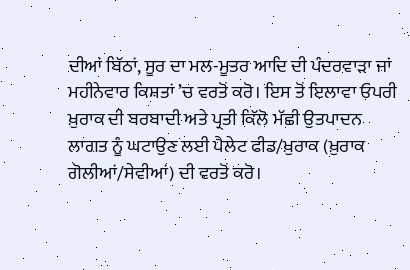ਦੀਆਂ ਬਿੱਠਾਂ, ਸੂਰ ਦਾ ਮਲ-ਮੂਤਰ ਆਦਿ ਦੀ ਪੰਦਰਵਾੜਾ ਜਾਂ ਮਹੀਨੇਵਾਰ ਕਿਸ਼ਤਾਂ ’ਚ ਵਰਤੋਂ ਕਰੋ। ਇਸ ਤੋਂ ਇਲਾਵਾ ਓਪਰੀ ਖ਼ੁਰਾਕ ਦੀ ਬਰਬਾਦੀ ਅਤੇ ਪ੍ਰਤੀ ਕਿੱਲੋ ਮੱਛੀ ਉਤਪਾਦਨ ਲਾਗਤ ਨੂੰ ਘਟਾਉਣ ਲਈ ਪੈਲੇਟ ਫੀਡ/ਖ਼ੁਰਾਕ (ਖ਼ੁਰਾਕ ਗੋਲੀਆਂ/ਸੇਵੀਆਂ) ਦੀ ਵਰਤੋਂ ਕਰੋ।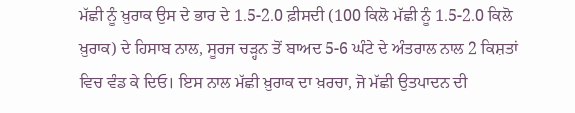ਮੱਛੀ ਨੂੰ ਖ਼ੁਰਾਕ ਉਸ ਦੇ ਭਾਰ ਦੇ 1.5-2.0 ਫ਼ੀਸਦੀ (100 ਕਿਲੋ ਮੱਛੀ ਨੂੰ 1.5-2.0 ਕਿਲੋ ਖ਼ੁਰਾਕ) ਦੇ ਹਿਸਾਬ ਨਾਲ, ਸੂਰਜ ਚੜ੍ਹਨ ਤੋਂ ਬਾਅਦ 5-6 ਘੰਟੇ ਦੇ ਅੰਤਰਾਲ ਨਾਲ 2 ਕਿਸ਼ਤਾਂ ਵਿਚ ਵੰਡ ਕੇ ਦਿਓ। ਇਸ ਨਾਲ ਮੱਛੀ ਖ਼ੁਰਾਕ ਦਾ ਖ਼ਰਚਾ, ਜੋ ਮੱਛੀ ਉਤਪਾਦਨ ਦੀ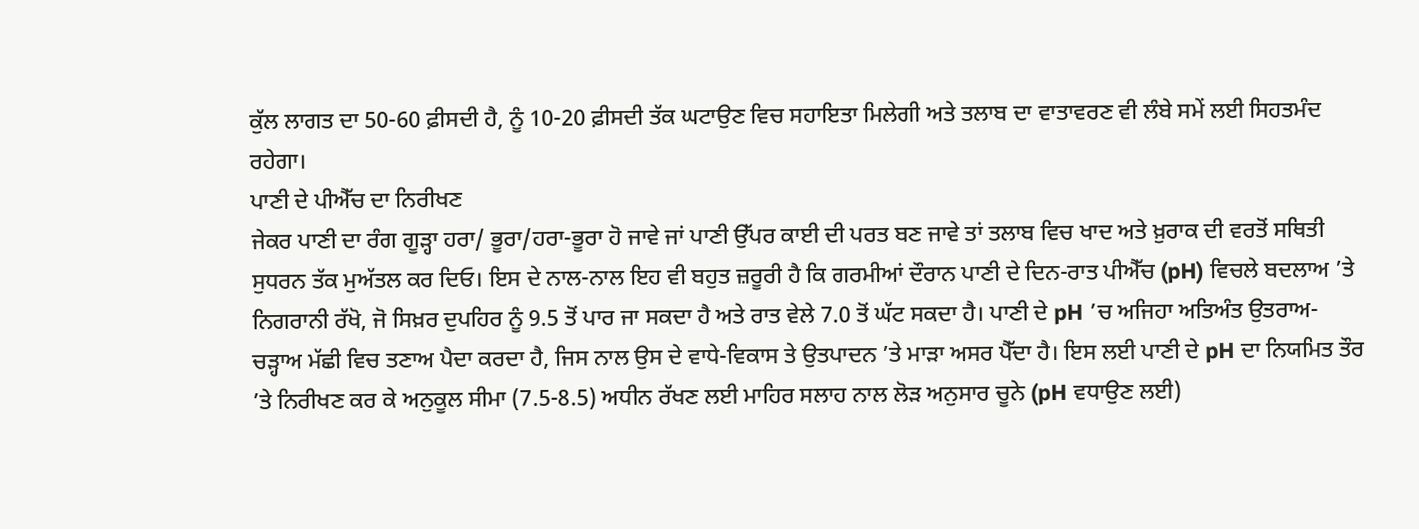ਕੁੱਲ ਲਾਗਤ ਦਾ 50-60 ਫ਼ੀਸਦੀ ਹੈ, ਨੂੰ 10-20 ਫ਼ੀਸਦੀ ਤੱਕ ਘਟਾਉਣ ਵਿਚ ਸਹਾਇਤਾ ਮਿਲੇਗੀ ਅਤੇ ਤਲਾਬ ਦਾ ਵਾਤਾਵਰਣ ਵੀ ਲੰਬੇ ਸਮੇਂ ਲਈ ਸਿਹਤਮੰਦ ਰਹੇਗਾ।
ਪਾਣੀ ਦੇ ਪੀਐੱਚ ਦਾ ਨਿਰੀਖਣ
ਜੇਕਰ ਪਾਣੀ ਦਾ ਰੰਗ ਗੂੜ੍ਹਾ ਹਰਾ/ ਭੂਰਾ/ਹਰਾ-ਭੂਰਾ ਹੋ ਜਾਵੇ ਜਾਂ ਪਾਣੀ ਉੱਪਰ ਕਾਈ ਦੀ ਪਰਤ ਬਣ ਜਾਵੇ ਤਾਂ ਤਲਾਬ ਵਿਚ ਖਾਦ ਅਤੇ ਖ਼ੁਰਾਕ ਦੀ ਵਰਤੋਂ ਸਥਿਤੀ ਸੁਧਰਨ ਤੱਕ ਮੁਅੱਤਲ ਕਰ ਦਿਓ। ਇਸ ਦੇ ਨਾਲ-ਨਾਲ ਇਹ ਵੀ ਬਹੁਤ ਜ਼ਰੂਰੀ ਹੈ ਕਿ ਗਰਮੀਆਂ ਦੌਰਾਨ ਪਾਣੀ ਦੇ ਦਿਨ-ਰਾਤ ਪੀਐੱਚ (pH) ਵਿਚਲੇ ਬਦਲਾਅ ’ਤੇ ਨਿਗਰਾਨੀ ਰੱਖੋ, ਜੋ ਸਿਖ਼ਰ ਦੁਪਹਿਰ ਨੂੰ 9.5 ਤੋਂ ਪਾਰ ਜਾ ਸਕਦਾ ਹੈ ਅਤੇ ਰਾਤ ਵੇਲੇ 7.0 ਤੋਂ ਘੱਟ ਸਕਦਾ ਹੈ। ਪਾਣੀ ਦੇ pH ’ਚ ਅਜਿਹਾ ਅਤਿਅੰਤ ਉਤਰਾਅ-ਚੜ੍ਹਾਅ ਮੱਛੀ ਵਿਚ ਤਣਾਅ ਪੈਦਾ ਕਰਦਾ ਹੈ, ਜਿਸ ਨਾਲ ਉਸ ਦੇ ਵਾਧੇ-ਵਿਕਾਸ ਤੇ ਉਤਪਾਦਨ ’ਤੇ ਮਾੜਾ ਅਸਰ ਪੈੱਦਾ ਹੈ। ਇਸ ਲਈ ਪਾਣੀ ਦੇ pH ਦਾ ਨਿਯਮਿਤ ਤੌਰ ’ਤੇ ਨਿਰੀਖਣ ਕਰ ਕੇ ਅਨੁਕੂਲ ਸੀਮਾ (7.5-8.5) ਅਧੀਨ ਰੱਖਣ ਲਈ ਮਾਹਿਰ ਸਲਾਹ ਨਾਲ ਲੋੜ ਅਨੁਸਾਰ ਚੂਨੇ (pH ਵਧਾਉਣ ਲਈ)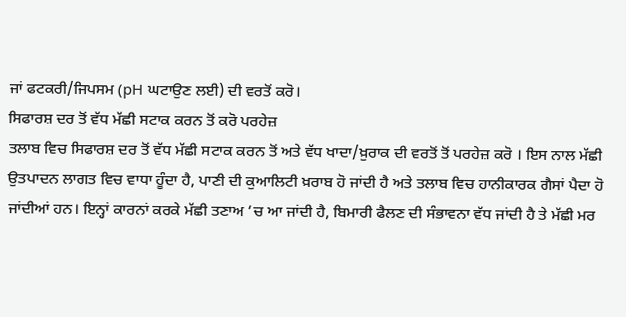ਜਾਂ ਫਟਕਰੀ/ਜਿਪਸਮ (pH ਘਟਾਉਣ ਲਈ) ਦੀ ਵਰਤੋਂ ਕਰੋ।
ਸਿਫਾਰਸ਼ ਦਰ ਤੋਂ ਵੱਧ ਮੱਛੀ ਸਟਾਕ ਕਰਨ ਤੋਂ ਕਰੋ ਪਰਹੇਜ਼
ਤਲਾਬ ਵਿਚ ਸਿਫਾਰਸ਼ ਦਰ ਤੋਂ ਵੱਧ ਮੱਛੀ ਸਟਾਕ ਕਰਨ ਤੋਂ ਅਤੇ ਵੱਧ ਖਾਦਾ/ਖ਼ੁਰਾਕ ਦੀ ਵਰਤੋਂ ਤੋਂ ਪਰਹੇਜ਼ ਕਰੋ । ਇਸ ਨਾਲ ਮੱਛੀ ਉਤਪਾਦਨ ਲਾਗਤ ਵਿਚ ਵਾਧਾ ਹੂੰਦਾ ਹੈ, ਪਾਣੀ ਦੀ ਕੁਆਲਿਟੀ ਖ਼ਰਾਬ ਹੋ ਜਾਂਦੀ ਹੈ ਅਤੇ ਤਲਾਬ ਵਿਚ ਹਾਨੀਕਾਰਕ ਗੈਸਾਂ ਪੈਦਾ ਹੋ ਜਾਂਦੀਆਂ ਹਨ। ਇਨ੍ਹਾਂ ਕਾਰਨਾਂ ਕਰਕੇ ਮੱਛੀ ਤਣਾਅ ’ਚ ਆ ਜਾਂਦੀ ਹੈ, ਬਿਮਾਰੀ ਫੈਲਣ ਦੀ ਸੰਭਾਵਨਾ ਵੱਧ ਜਾਂਦੀ ਹੈ ਤੇ ਮੱਛੀ ਮਰ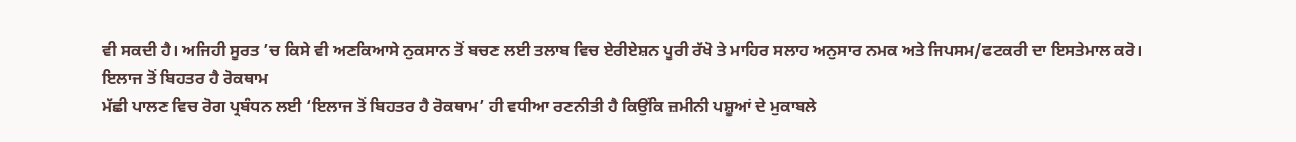ਵੀ ਸਕਦੀ ਹੈ। ਅਜਿਹੀ ਸੂਰਤ ’ਚ ਕਿਸੇ ਵੀ ਅਣਕਿਆਸੇ ਨੁਕਸਾਨ ਤੋਂ ਬਚਣ ਲਈ ਤਲਾਬ ਵਿਚ ਏਰੀਏਸ਼ਨ ਪੂਰੀ ਰੱਖੋ ਤੇ ਮਾਹਿਰ ਸਲਾਹ ਅਨੁਸਾਰ ਨਮਕ ਅਤੇ ਜਿਪਸਮ/ਫਟਕਰੀ ਦਾ ਇਸਤੇਮਾਲ ਕਰੋ।
ਇਲਾਜ ਤੋਂ ਬਿਹਤਰ ਹੈ ਰੋਕਥਾਮ
ਮੱਛੀ ਪਾਲਣ ਵਿਚ ਰੋਗ ਪ੍ਰਬੰਧਨ ਲਈ ‘ਇਲਾਜ ਤੋਂ ਬਿਹਤਰ ਹੈ ਰੋਕਥਾਮ’ ਹੀ ਵਧੀਆ ਰਣਨੀਤੀ ਹੈ ਕਿਉਂਕਿ ਜ਼ਮੀਨੀ ਪਸ਼ੂਆਂ ਦੇ ਮੁਕਾਬਲੇ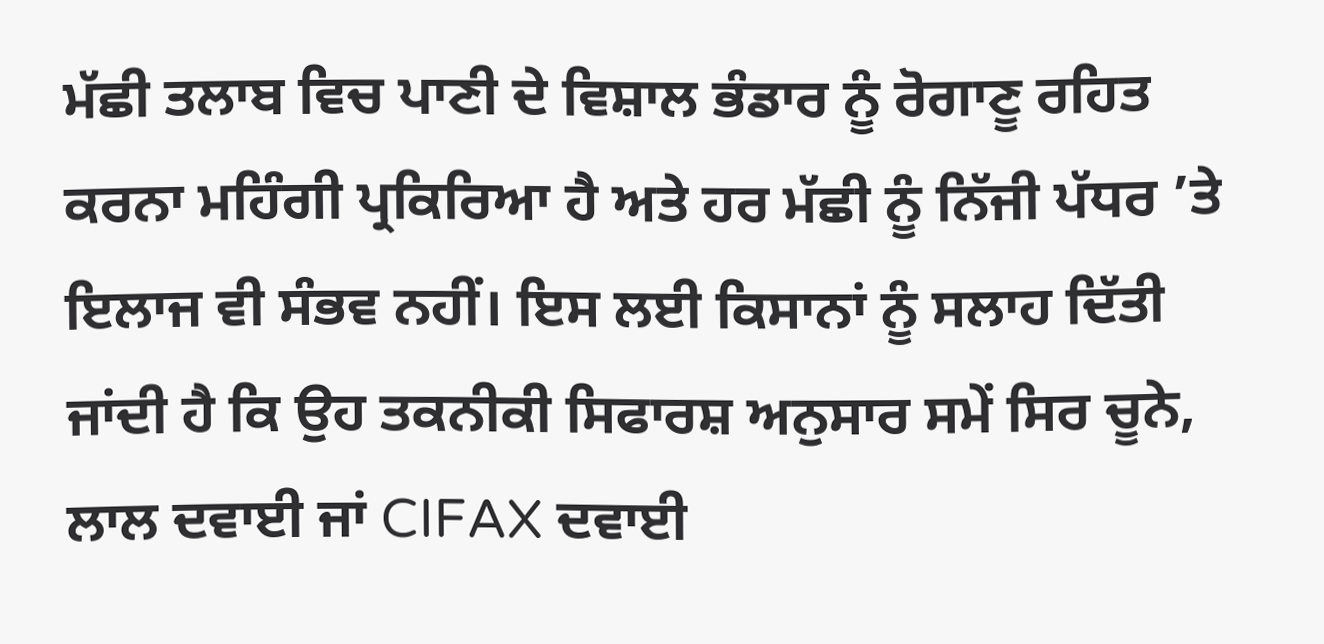ਮੱਛੀ ਤਲਾਬ ਵਿਚ ਪਾਣੀ ਦੇ ਵਿਸ਼ਾਲ ਭੰਡਾਰ ਨੂੰ ਰੋਗਾਣੂ ਰਹਿਤ ਕਰਨਾ ਮਹਿੰਗੀ ਪ੍ਰਕਿਰਿਆ ਹੈ ਅਤੇ ਹਰ ਮੱਛੀ ਨੂੰ ਨਿੱਜੀ ਪੱਧਰ ’ਤੇ ਇਲਾਜ ਵੀ ਸੰਭਵ ਨਹੀਂ। ਇਸ ਲਈ ਕਿਸਾਨਾਂ ਨੂੰ ਸਲਾਹ ਦਿੱਤੀ ਜਾਂਦੀ ਹੈ ਕਿ ਉਹ ਤਕਨੀਕੀ ਸਿਫਾਰਸ਼ ਅਨੁਸਾਰ ਸਮੇਂ ਸਿਰ ਚੂਨੇ, ਲਾਲ ਦਵਾਈ ਜਾਂ CIFAX ਦਵਾਈ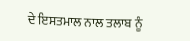ਦੇ ਇਸਤਮਾਲ ਨਾਲ ਤਲਾਬ ਨੂੰ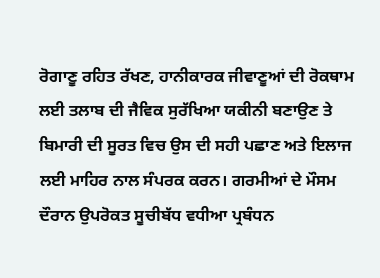ਰੋਗਾਣੂ ਰਹਿਤ ਰੱਖਣ, ਹਾਨੀਕਾਰਕ ਜੀਵਾਣੂਆਂ ਦੀ ਰੋਕਥਾਮ ਲਈ ਤਲਾਬ ਦੀ ਜੈਵਿਕ ਸੁਰੱਖਿਆ ਯਕੀਨੀ ਬਣਾਉਣ ਤੇ ਬਿਮਾਰੀ ਦੀ ਸੂਰਤ ਵਿਚ ਉਸ ਦੀ ਸਹੀ ਪਛਾਣ ਅਤੇ ਇਲਾਜ ਲਈ ਮਾਹਿਰ ਨਾਲ ਸੰਪਰਕ ਕਰਨ। ਗਰਮੀਆਂ ਦੇ ਮੌਸਮ ਦੌਰਾਨ ਉਪਰੋਕਤ ਸੂਚੀਬੱਧ ਵਧੀਆ ਪ੍ਰਬੰਧਨ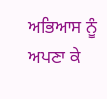ਅਭਿਆਸ ਨੂੰ ਅਪਣਾ ਕੇ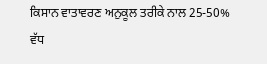ਕਿਸਾਨ ਵਾਤਾਵਰਣ ਅਨੁਕੂਲ ਤਰੀਕੇ ਨਾਲ 25-50% ਵੱਧ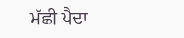ਮੱਛੀ ਪੈਦਾ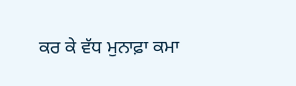ਕਰ ਕੇ ਵੱਧ ਮੁਨਾਫ਼ਾ ਕਮਾ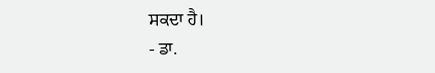ਸਕਦਾ ਹੈ।
- ਡਾ.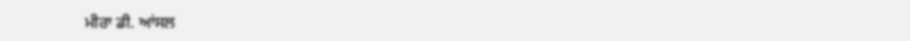ਮੀਰਾ ਡੀ. ਆਂਸਲ